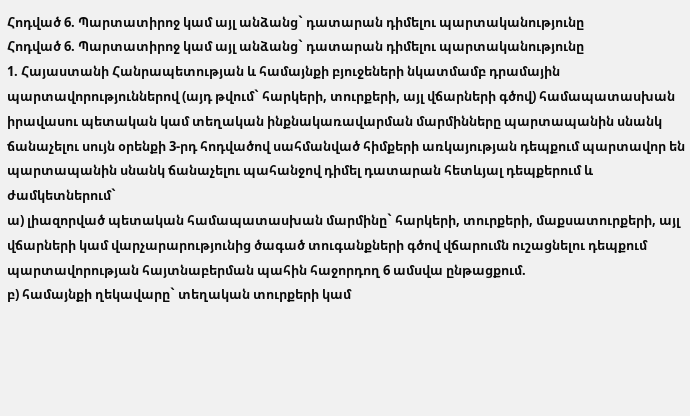Հոդված 6. Պարտատիրոջ կամ այլ անձանց` դատարան դիմելու պարտականությունը
Հոդված 6. Պարտատիրոջ կամ այլ անձանց` դատարան դիմելու պարտականությունը
1. Հայաստանի Հանրապետության և համայնքի բյուջեների նկատմամբ դրամային պարտավորություններով (այդ թվում` հարկերի, տուրքերի, այլ վճարների գծով) համապատասխան իրավասու պետական կամ տեղական ինքնակառավարման մարմինները պարտապանին սնանկ ճանաչելու սույն օրենքի 3-րդ հոդվածով սահմանված հիմքերի առկայության դեպքում պարտավոր են պարտապանին սնանկ ճանաչելու պահանջով դիմել դատարան հետևյալ դեպքերում և ժամկետներում`
ա) լիազորված պետական համապատասխան մարմինը` հարկերի, տուրքերի, մաքսատուրքերի, այլ վճարների կամ վարչարարությունից ծագած տուգանքների գծով վճարումն ուշացնելու դեպքում պարտավորության հայտնաբերման պահին հաջորդող 6 ամսվա ընթացքում.
բ) համայնքի ղեկավարը` տեղական տուրքերի կամ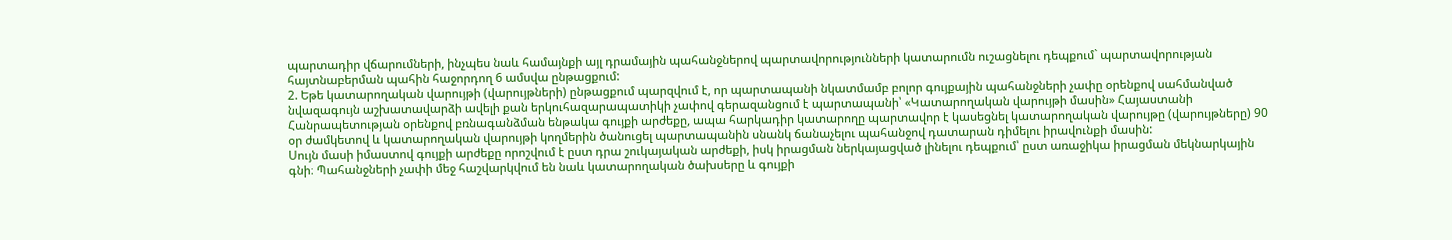պարտադիր վճարումների, ինչպես նաև համայնքի այլ դրամային պահանջներով պարտավորությունների կատարումն ուշացնելու դեպքում` պարտավորության հայտնաբերման պահին հաջորդող 6 ամսվա ընթացքում:
2. Եթե կատարողական վարույթի (վարույթների) ընթացքում պարզվում է, որ պարտապանի նկատմամբ բոլոր գույքային պահանջների չափը օրենքով սահմանված նվազագույն աշխատավարձի ավելի քան երկուհազարապատիկի չափով գերազանցում է պարտապանի՝ «Կատարողական վարույթի մասին» Հայաստանի Հանրապետության օրենքով բռնագանձման ենթակա գույքի արժեքը, ապա հարկադիր կատարողը պարտավոր է կասեցնել կատարողական վարույթը (վարույթները) 90 օր ժամկետով և կատարողական վարույթի կողմերին ծանուցել պարտապանին սնանկ ճանաչելու պահանջով դատարան դիմելու իրավունքի մասին:
Սույն մասի իմաստով գույքի արժեքը որոշվում է ըստ դրա շուկայական արժեքի, իսկ իրացման ներկայացված լինելու դեպքում՝ ըստ առաջիկա իրացման մեկնարկային գնի։ Պահանջների չափի մեջ հաշվարկվում են նաև կատարողական ծախսերը և գույքի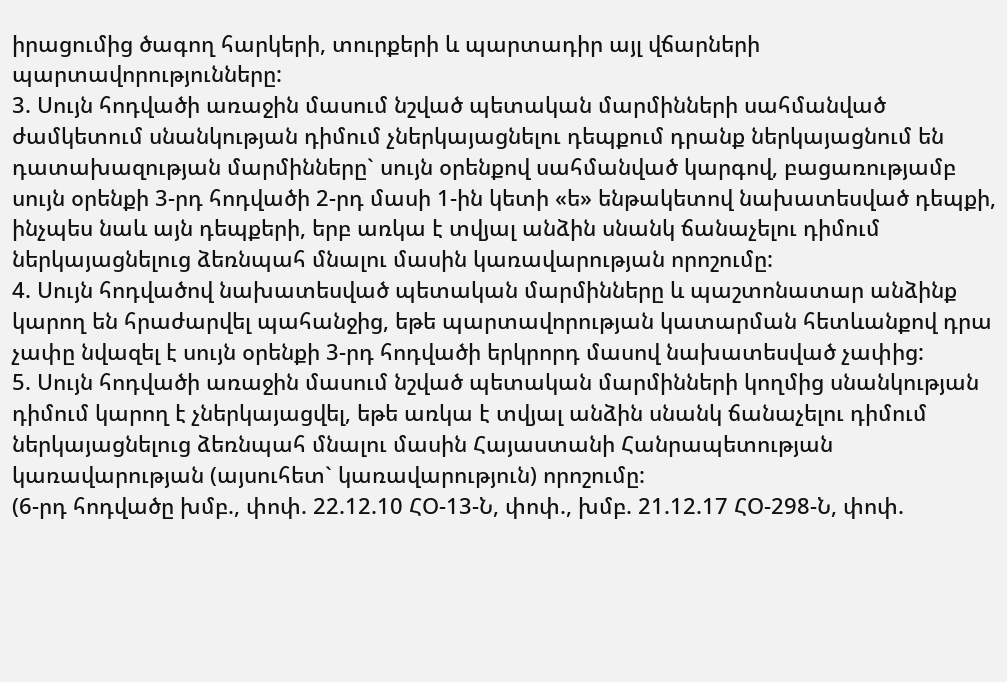իրացումից ծագող հարկերի, տուրքերի և պարտադիր այլ վճարների պարտավորությունները:
3. Սույն հոդվածի առաջին մասում նշված պետական մարմինների սահմանված ժամկետում սնանկության դիմում չներկայացնելու դեպքում դրանք ներկայացնում են դատախազության մարմինները` սույն օրենքով սահմանված կարգով, բացառությամբ սույն օրենքի 3-րդ հոդվածի 2-րդ մասի 1-ին կետի «ե» ենթակետով նախատեսված դեպքի, ինչպես նաև այն դեպքերի, երբ առկա է տվյալ անձին սնանկ ճանաչելու դիմում ներկայացնելուց ձեռնպահ մնալու մասին կառավարության որոշումը:
4. Սույն հոդվածով նախատեսված պետական մարմինները և պաշտոնատար անձինք կարող են հրաժարվել պահանջից, եթե պարտավորության կատարման հետևանքով դրա չափը նվազել է սույն օրենքի 3-րդ հոդվածի երկրորդ մասով նախատեսված չափից:
5. Սույն հոդվածի առաջին մասում նշված պետական մարմինների կողմից սնանկության դիմում կարող է չներկայացվել, եթե առկա է տվյալ անձին սնանկ ճանաչելու դիմում ներկայացնելուց ձեռնպահ մնալու մասին Հայաստանի Հանրապետության կառավարության (այսուհետ` կառավարություն) որոշումը:
(6-րդ հոդվածը խմբ., փոփ. 22.12.10 ՀՕ-13-Ն, փոփ., խմբ. 21.12.17 ՀՕ-298-Ն, փոփ.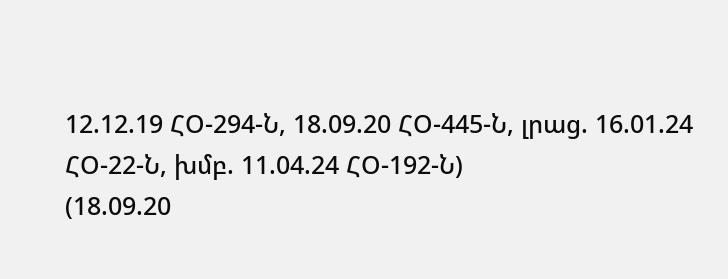12.12.19 ՀՕ-294-Ն, 18.09.20 ՀՕ-445-Ն, լրաց. 16.01.24 ՀՕ-22-Ն, խմբ. 11.04.24 ՀՕ-192-Ն)
(18.09.20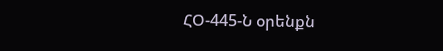ՀՕ-445-Ն օրենքն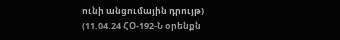ունի անցումային դրույթ)
(11.04.24 ՀՕ-192-Ն օրենքն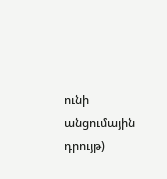ունի անցումային դրույթ)